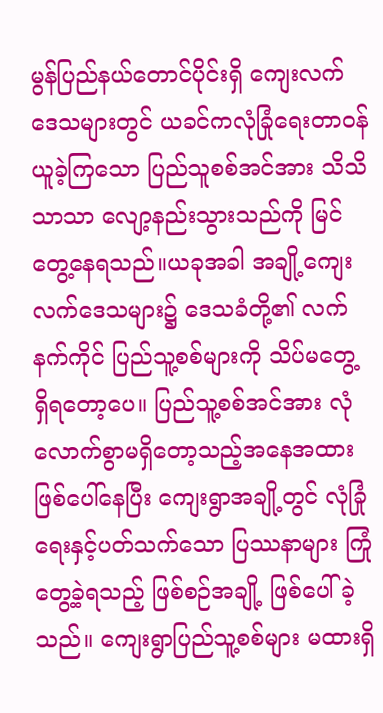မွန်ပြည်နယ်တောင်ပိုင်းရှိ ကျေးလက်ဒေသများတွင် ယခင်ကလုံခြုံရေးတာဝန်ယူခဲ့ကြသော ပြည်သူစစ်အင်အား သိသိသာသာ လျော့နည်းသွားသည်ကို မြင်တွေ့နေရသည်။ယခုအခါ အချို့ကျေးလက်ဒေသများ၌ ဒေသခံတို့၏ လက်နက်ကိုင် ပြည်သူ့စစ်များကို သိပ်မတွေ့ရှိရတော့ပေ။ ပြည်သူ့စစ်အင်အား လုံလောက်စွာမရှိတော့သည့်အနေအထားဖြစ်ပေါ်နေပြီး ကျေးရွာအချို့တွင် လုံခြုံရေးနှင့်ပတ်သက်သော ပြဿနာများ ကြုံတွေ့ခဲ့ရသည့် ဖြစ်စဉ်အချို့ ဖြစ်ပေါ်ခဲ့သည်။ ကျေးရွာပြည်သူ့စစ်များ မထားရှိ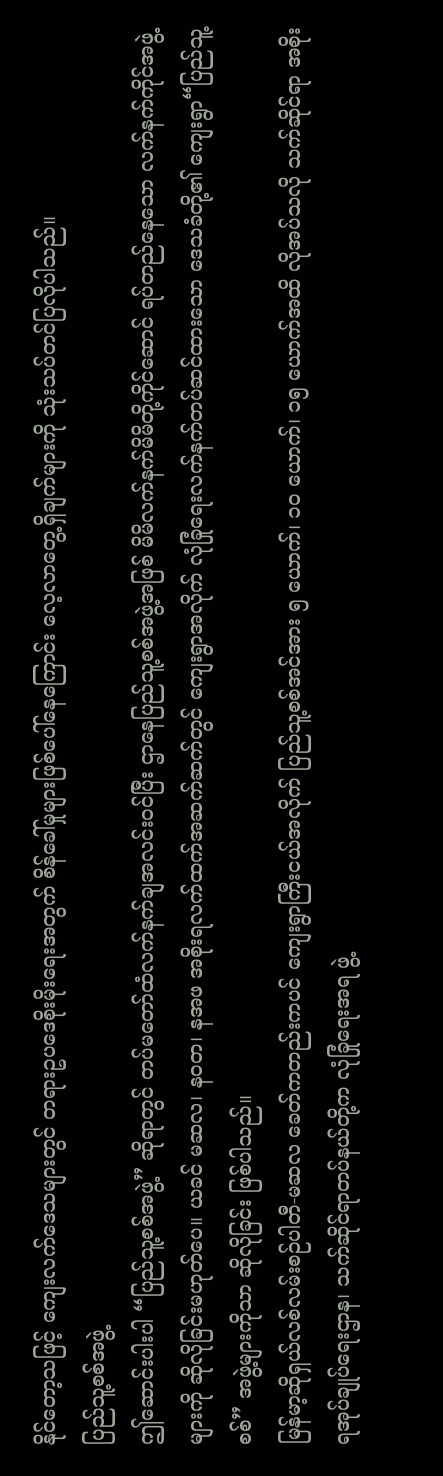နိုင်တော့သဖြင့် ကျေးလက်ဒေသများတွင် တရားဥပဒေစိုးမိုးရေးအတွက် စိန်ခေါ်မှုများဖြစ်ပေါ်နေကြောင်း လေ့လာတွေ့ရှိချက်များကို သုံးသပ်တင်ပြလိုပါသည်။
ပြည်သူ့စစ်အဖွဲ့
ဤဆောင်းပါးပါ “ပြည်သူ့စစ်အဖွဲ့” ဆိုရာတွင် တပ်မတော်ထံလက်နက်ချအလင်းဝင်ပြီး ဌာနေပြည်သူ့စစ်အဖွဲ့အဖြစ် မိမိလက်နက်မိမိတို့ကိုင်ဆောင် ရပ်တည်နေသော လက်နက်ကိုင်အဖွဲ့များကို ဆိုလိုခြင်းမဟုတ်ပေ။ ယခင် မဆလ၊ နဝတ၊ နအဖ အစိုးရလက်ထက်အဆက်ဆက်တွင် ကျေးရွာအလိုက် လုံခြုံရေးလက်နက်တပ်ဆင်ထားသော ဒေသခံတို့၏ ကျေးရွာ“ပြည်သူ့စစ်” အဖွဲ့များကိုသာ ဆိုလိုခြင်း ဖြစ်ပါသည်။
မြန်မာ့ဆိုရှယ်လစ်လမ်းစဉ်ပါတီ-မဆလ ခေတ်ကတည်းကပင် ကျေးရွာကြီးငယ်အလိုက် ပြည်သူ့စစ်အင်အား ၅ ယောက်၊ ၁၀ ယောက်၊ ၁၅ ယောက်အထိ လိုအပ်သလို သက်ဆိုင်ရာ အစိုးရအုပ်ချုပ်ရေးဌာန၊ သက်ဆိုင်ရာတပ်နယ်တို့က လုံခြုံရေးအရ ဖွဲ့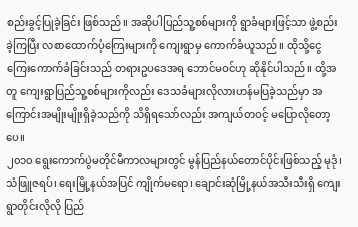စည်းခွင့်ပြုခဲ့ခြင်း ဖြစ်သည်။ အဆိုပါပြည်သူ့စစ်များကို ရွာခံများဖြင့်သာ ဖွဲ့စည်းခဲ့ကြပြီး လစာထောက်ပံ့ကြေးများကို ကျေးရွာမှ ကောက်ခံယူသည်။ ထိုသို့ငွေကြေးကောက်ခံခြင်းသည် တရားဥပဒေအရ ဘောင်မဝင်ဟု ဆိုနိုင်ပါသည်။ ထို့အတူ ကျေးရွာပြည်သူ့စစ်များကိုလည်း ဒေသခံများလိုလားဟန်မပြခဲ့သည်မှာ အကြောင်းအမျိုးမျိုးရှိခဲ့သည်ကို သိရှိရသော်လည်း အကျယ်တဝင့် မပြောလိုတော့ပေ။
၂၀၁၀ ရွေးကောက်ပွဲမတိုင်မီကာလများတွင် မွန်ပြည်နယ်တောင်ပိုင်းဖြစ်သည့် မုဒုံ၊ သံဖြူဇရပ်၊ ရေးမြို့နယ်အပြင် ကျိုက်မရော၊ ချောင်းဆုံမြို့နယ်အသီးသီးရှိ ကျေးရွာတိုင်းလိုလို ပြည်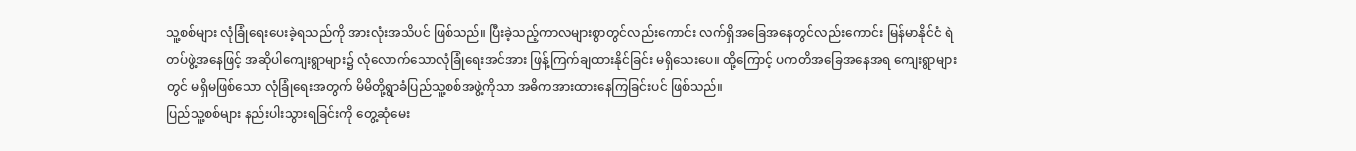သူ့စစ်များ လုံခြုံရေးပေးခဲ့ရသည်ကို အားလုံးအသိပင် ဖြစ်သည်။ ပြီးခဲ့သည့်ကာလများစွာတွင်လည်းကောင်း လက်ရှိအခြေအနေတွင်လည်းကောင်း မြန်မာနိုင်ငံ ရဲတပ်ဖွဲ့အနေဖြင့် အဆိုပါကျေးရွာများ၌ လုံလောက်သောလုံခြုံရေးအင်အား ဖြန့်ကြက်ချထားနိုင်ခြင်း မရှိသေးပေ။ ထို့ကြောင့် ပကတိအခြေအနေအရ ကျေးရွာများတွင် မရှိမဖြစ်သော လုံခြုံရေးအတွက် မိမိတို့ရွာခံပြည်သူ့စစ်အဖွဲ့ကိုသာ အဓိကအားထားနေကြခြင်းပင် ဖြစ်သည်။
ပြည်သူ့စစ်များ နည်းပါးသွားရခြင်းကို တွေ့ဆုံမေး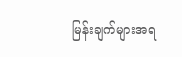မြန်းချက်များအရ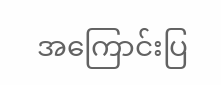အကြောင်းပြ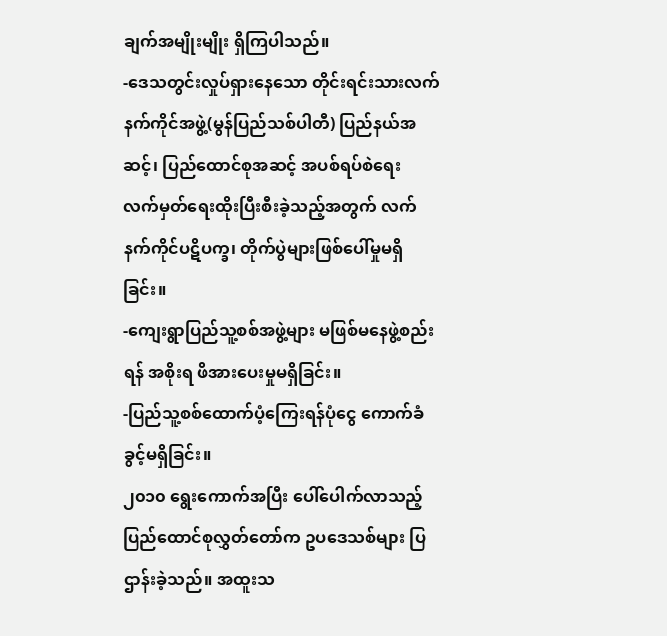ချက်အမျိုးမျိုး ရှိကြပါသည်။
-ဒေသတွင်းလှုပ်ရှားနေသော တိုင်းရင်းသားလက်နက်ကိုင်အဖွဲ့(မွန်ပြည်သစ်ပါတီ) ပြည်နယ်အဆင့်၊ ပြည်ထောင်စုအဆင့် အပစ်ရပ်စဲရေး လက်မှတ်ရေးထိုးပြီးစီးခဲ့သည့်အတွက် လက်နက်ကိုင်ပဋိပက္ခ၊ တိုက်ပွဲများဖြစ်ပေါ်မှုမရှိခြင်း။
-ကျေးရွာပြည်သူ့စစ်အဖွဲ့များ မဖြစ်မနေဖွဲ့စည်းရန် အစိုးရ ဖိအားပေးမှုမရှိခြင်း။
-ပြည်သူ့စစ်ထောက်ပံ့ကြေးရန်ပုံငွေ ကောက်ခံခွင့်မရှိခြင်း။
၂၀၁၀ ရွေးကောက်အပြီး ပေါ်ပေါက်လာသည့် ပြည်ထောင်စုလွှတ်တော်က ဥပဒေသစ်များ ပြဌာန်းခဲ့သည်။ အထူးသ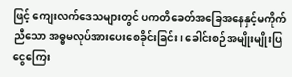ဖြင့် ကျေးလက်ဒေသများတွင် ပကတိခေတ်အခြေအနေနှင့်မကိုက်ညီသော အဓ္ဓမလုပ်အားပေးစေခိုင်းခြင်း၊ ခေါင်းစဉ်အမျိုးမျိုးပြ ငွေကြေး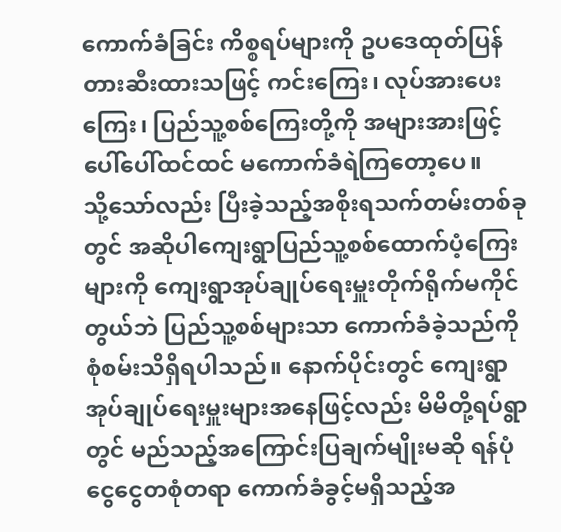ကောက်ခံခြင်း ကိစ္စရပ်များကို ဥပဒေထုတ်ပြန်တားဆီးထားသဖြင့် ကင်းကြေး၊ လုပ်အားပေးကြေး၊ ပြည်သူ့စစ်ကြေးတို့ကို အများအားဖြင့် ပေါ်ပေါ်ထင်ထင် မကောက်ခံရဲကြတော့ပေ။
သို့သော်လည်း ပြီးခဲ့သည့်အစိုးရသက်တမ်းတစ်ခုတွင် အဆိုပါကျေးရွာပြည်သူ့စစ်ထောက်ပံ့ကြေးများကို ကျေးရွာအုပ်ချုပ်ရေးမှူးတိုက်ရိုက်မကိုင်တွယ်ဘဲ ပြည်သူ့စစ်များသာ ကောက်ခံခဲ့သည်ကို စုံစမ်းသိရှိရပါသည်။ နောက်ပိုင်းတွင် ကျေးရွာအုပ်ချုပ်ရေးမှူးများအနေဖြင့်လည်း မိမိတို့ရပ်ရွာတွင် မည်သည့်အကြောင်းပြချက်မျိုးမဆို ရန်ပုံငွေငွေတစုံတရာ ကောက်ခံခွင့်မရှိသည့်အ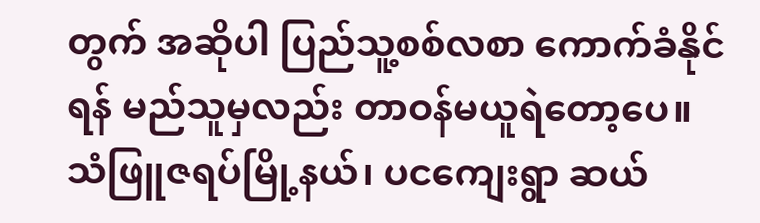တွက် အဆိုပါ ပြည်သူ့စစ်လစာ ကောက်ခံနိုင်ရန် မည်သူမှလည်း တာဝန်မယူရဲတော့ပေ။
သံဖြူဇရပ်မြို့နယ်၊ ပငကျေးရွာ ဆယ်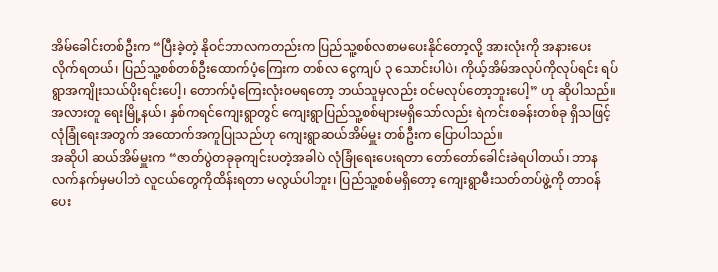အိမ်ခေါင်းတစ်ဦးက “ပြီးခဲ့တဲ့ နိုဝင်ဘာလကတည်းက ပြည်သူ့စစ်လစာမပေးနိုင်တော့လို့ အားလုံးကို အနားပေးလိုက်ရတယ်၊ ပြည်သူ့စစ်တစ်ဦးထောက်ပံ့ကြေးက တစ်လ ငွေကျပ် ၃ သောင်းပါပဲ၊ ကိုယ့်အိမ်အလုပ်ကိုလုပ်ရင်း ရပ်ရွာအကျိုးသယ်ပိုးရင်းပေါ့၊ တောက်ပံ့ကြေးလုံးဝမရတော့ ဘယ်သူမှလည်း ဝင်မလုပ်တော့ဘူးပေါ့” ဟု ဆိုပါသည်။
အလားတူ ရေးမြို့နယ်၊ နှစ်ကရင်ကျေးရွာတွင် ကျေးရွာပြည်သူ့စစ်များမရှိသော်လည်း ရဲကင်းစခန်းတစ်ခု ရှိသဖြင့် လုံခြုံရေးအတွက် အထောက်အကူပြုသည်ဟု ကျေးရွာဆယ်အိမ်မှူး တစ်ဦးက ပြောပါသည်။
အဆိုပါ ဆယ်အိမ်မှူးက “ဇာတ်ပွဲတခုခုကျင်းပတဲ့အခါပဲ လုံခြုံရေးပေးရတာ တော်တော်ခေါင်းခဲရပါတယ်၊ ဘာနလက်နက်မှမပါဘဲ လူငယ်တွေကိုထိန်းရတာ မလွယ်ပါဘူး၊ ပြည်သူ့စစ်မရှိတော့ ကျေးရွာမီးသတ်တပ်ဖွဲ့ကို တာဝန်ပေး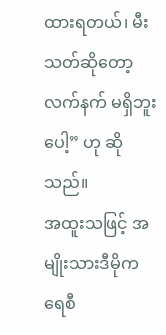ထားရတယ်၊ မီးသတ်ဆိုတော့ လက်နက် မရှိဘူးပေါ့” ဟု ဆိုသည်။
အထူးသဖြင့် အမျိုးသားဒီမိုကရေစီ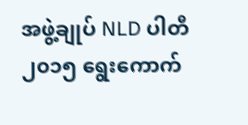အဖွဲ့ချုပ် NLD ပါတီ ၂၀၁၅ ရွေးကောက်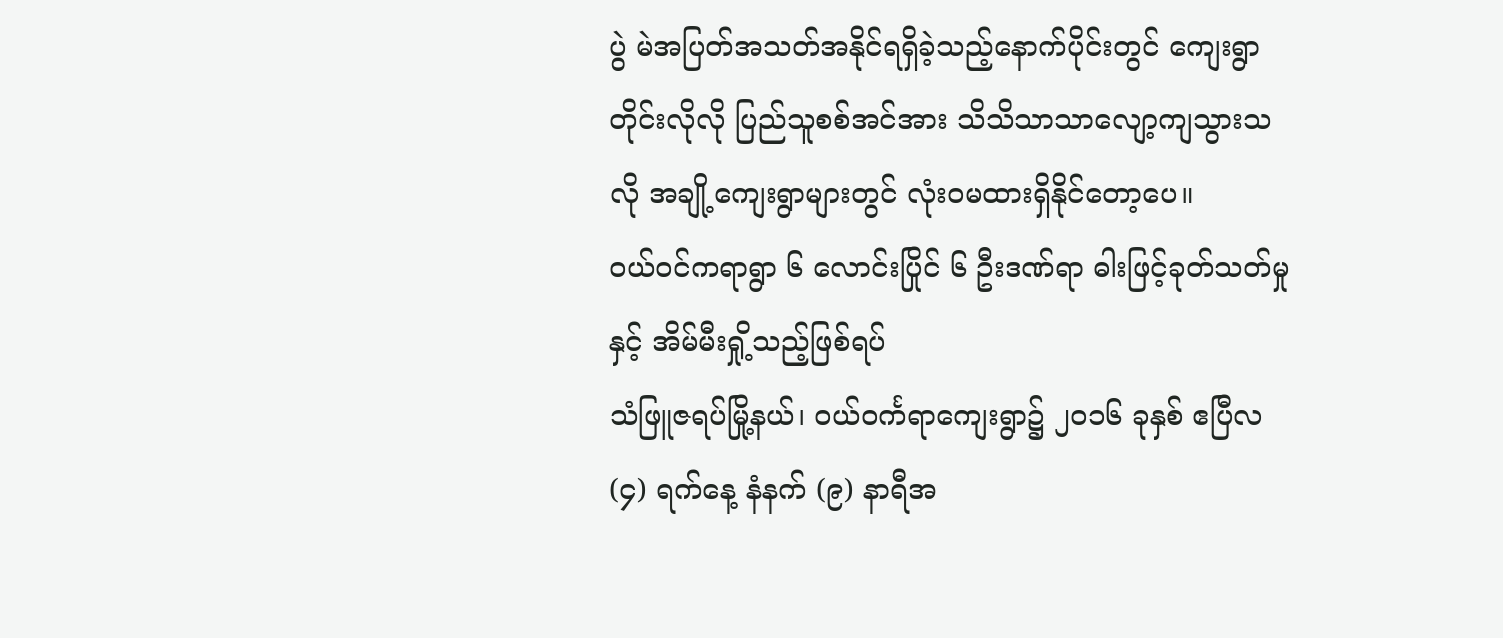ပွဲ မဲအပြတ်အသတ်အနိုင်ရရှိခဲ့သည့်နောက်ပိုင်းတွင် ကျေးရွာတိုင်းလိုလို ပြည်သူစစ်အင်အား သိသိသာသာလျော့ကျသွားသလို အချို့ကျေးရွာများတွင် လုံးဝမထားရှိနိုင်တော့ပေ။
ဝယ်ဝင်ကရာရွာ ၆ လောင်းပြိုင် ၆ ဦးဒဏ်ရာ ဓါးဖြင့်ခုတ်သတ်မှုနှင့် အိမ်မီးရှို့သည့်ဖြစ်ရပ်
သံဖြူဇရပ်မြို့နယ်၊ ဝယ်ဝင်္ကရာကျေးရွာ၌ ၂၀၁၆ ခုနှစ် ဧပြီလ (၄) ရက်နေ့ နံနက် (၉) နာရီအ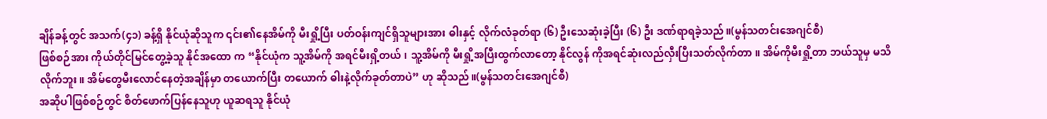ချိန်ခန့်တွင် အသက်(၄၁) ခန့်ရှိ နိုင်ယုံဆိုသူက ၎င်း၏နေအိမ်ကို မီးရှို့ပြီး ပတ်ဝန်းကျင်ရှိသူများအား ဓါးနှင့် လိုက်လံခုတ်ရာ (၆) ဦးသေဆုံးခဲ့ပြီး (၆) ဦး ဒဏ်ရာရခဲ့သည်။(မွန်သတင်းအေဂျင်စီ)
ဖြစ်စဉ်အား ကိုယ်တိုင်မြင်တွေ့ခဲ့သူ နိုင်အထော က “နိုင်ယုံက သူ့အိမ်ကို အရင်မီးရှိ့တယ်၊ သူ့အိမ်ကို မီးရှို့အပြီးထွက်လာတော့ နိုင်လွန် ကိုအရင်ဆုံးလည်လှီးပြီးသတ်လိုက်တာ။ အိမ်ကိုမီးရှို့တာ ဘယ်သူမှ မသိလိုက်ဘူး။ အိမ်တွေမီးလောင်နေတဲ့အချိန်မှာ တယောက်ပြီး တယောက် ဓါးနဲ့လိုက်ခုတ်တာပဲ” ဟု ဆိုသည်။(မွန်သတင်းအေဂျင်စီ)
အဆိုပါဖြစ်စဉ်တွင် စိတ်ဖောက်ပြန်နေသူဟု ယူဆရသူ နိုင်ယုံ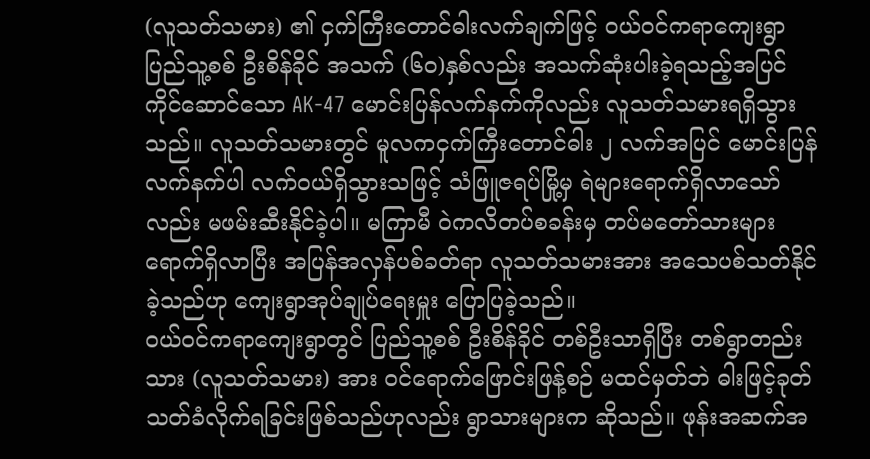(လူသတ်သမား) ၏ ငှက်ကြီးတောင်ဓါးလက်ချက်ဖြင့် ဝယ်ဝင်ကရာကျေးရွာ ပြည်သူ့စစ် ဦးစိန်ခိုင် အသက် (၆၀)နှစ်လည်း အသက်ဆုံးပါးခဲ့ရသည့်အပြင် ကိုင်ဆောင်သော AK-47 မောင်းပြန်လက်နက်ကိုလည်း လူသတ်သမားရရှိသွားသည်။ လူသတ်သမားတွင် မူလကငှက်ကြီးတောင်ဓါး ၂ လက်အပြင် မောင်းပြန်လက်နက်ပါ လက်ဝယ်ရှိသွားသဖြင့် သံဖြူဇရပ်မြို့မှ ရဲများရောက်ရှိလာသော်လည်း မဖမ်းဆီးနိုင်ခဲ့ပါ။ မကြာမီ ဝဲကလိတပ်စခန်းမှ တပ်မတော်သားများ ရောက်ရှိလာပြီး အပြန်အလှန်ပစ်ခတ်ရာ လူသတ်သမားအား အသေပစ်သတ်နိုင်ခဲ့သည်ဟု ကျေးရွာအုပ်ချုပ်ရေးမှူး ပြောပြခဲ့သည်။
ဝယ်ဝင်ကရာကျေးရွာတွင် ပြည်သူ့စစ် ဦးစိန်ခိုင် တစ်ဦးသာရှိပြီး တစ်ရွာတည်းသား (လူသတ်သမား) အား ဝင်ရောက်ဖြောင်းဖြန့်စဉ် မထင်မှတ်ဘဲ ဓါးဖြင့်ခုတ်သတ်ခံလိုက်ရခြင်းဖြစ်သည်ဟုလည်း ရွာသားများက ဆိုသည်။ ဖုန်းအဆက်အ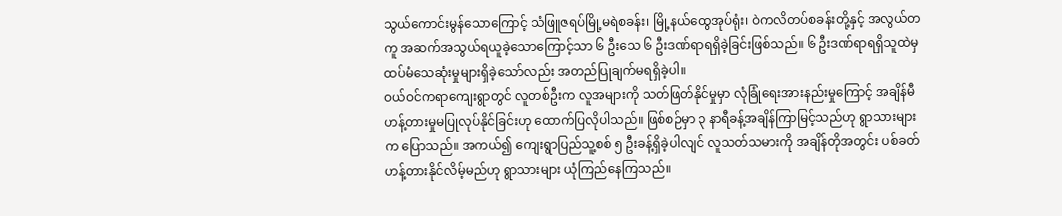သွယ်ကောင်းမွန်သောကြောင့် သံဖြူဇရပ်မြို့မရဲစခန်း၊ မြို့နယ်ထွေအုပ်ရုံး၊ ဝဲကလိတပ်စခန်းတို့နှင့် အလွယ်တကူ အဆက်အသွယ်ရယူခဲ့သောကြောင့်သာ ၆ ဦးသေ ၆ ဦးဒဏ်ရာရရှိခဲ့ခြင်းဖြစ်သည်။ ၆ ဦးဒဏ်ရာရရှိသူထဲမှ ထပ်မံသေဆုံးမှုများရှိခဲ့သော်လည်း အတည်ပြုချက်မရရှိခဲ့ပါ။
ဝယ်ဝင်ကရာကျေးရွာတွင် လူတစ်ဦးက လူအများကို သတ်ဖြတ်နိုင်မှုမှာ လုံခြုံရေးအားနည်းမှုကြောင့် အချိန်မီဟန့်တားမှုမပြုလုပ်နိုင်ခြင်းဟု ထောက်ပြလိုပါသည်။ ဖြစ်စဉ်မှာ ၃ နာရီခန့်အချိန်ကြာမြင့်သည်ဟု ရွာသားများက ပြောသည်။ အကယ်၍ ကျေးရွာပြည်သူ့စစ် ၅ ဦးခန့်ရှိခဲ့ပါလျင် လူသတ်သမားကို အချိန်တိုအတွင်း ပစ်ခတ်ဟန့်တားနိုင်လိမ့်မည်ဟု ရွာသားများ ယုံကြည်နေကြသည်။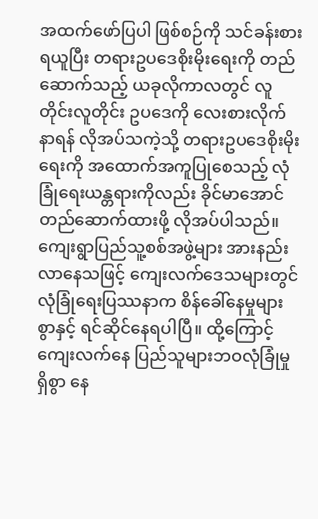အထက်ဖော်ပြပါ ဖြစ်စဉ်ကို သင်ခန်းစားရယူပြီး တရားဥပဒေစိုးမိုးရေးကို တည်ဆောက်သည့် ယခုလိုကာလတွင် လူတိုင်းလူတိုင်း ဥပဒေကို လေးစားလိုက်နာရန် လိုအပ်သကဲ့သို့ တရားဥပဒေစိုးမိုးရေးကို အထောက်အကူပြုစေသည့် လုံခြုံရေးယန္တရားကိုလည်း ခိုင်မာအောင်တည်ဆောက်ထားဖို့ လိုအပ်ပါသည်။ ကျေးရွာပြည်သူ့စစ်အဖွဲ့များ အားနည်းလာနေသဖြင့် ကျေးလက်ဒေသများတွင် လုံခြုံရေးပြဿနာက စိန်ခေါ်နေမှုများစွာနှင့် ရင်ဆိုင်နေရပါပြီ။ ထို့ကြောင့် ကျေးလက်နေ ပြည်သူများဘဝလုံခြုံမှုရှိစွာ နေ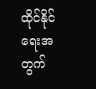ထိုင်နိုင်ရေးအတွက်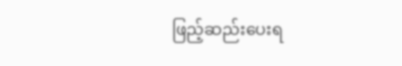ဖြည့်ဆည်းပေးရ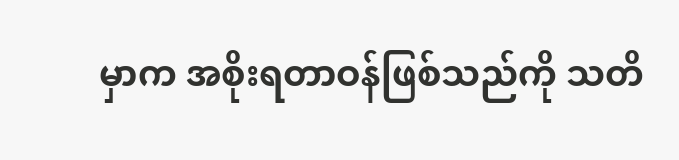မှာက အစိုးရတာဝန်ဖြစ်သည်ကို သတိ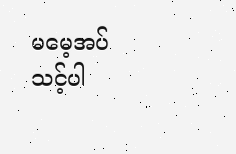မမေ့အပ်သင့်ပါ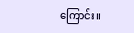ကြောင်း။